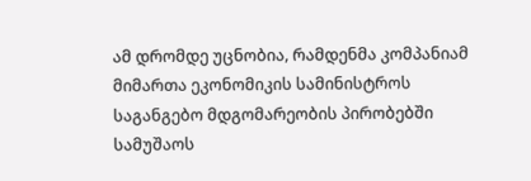ამ დრომდე უცნობია, რამდენმა კომპანიამ მიმართა ეკონომიკის სამინისტროს საგანგებო მდგომარეობის პირობებში სამუშაოს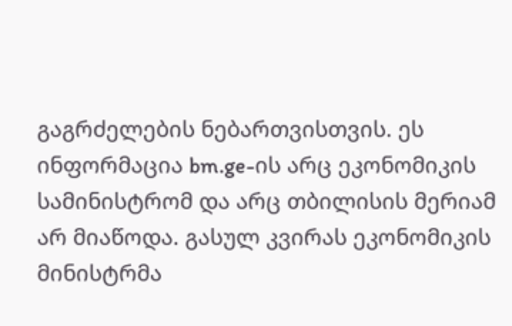გაგრძელების ნებართვისთვის. ეს ინფორმაცია bm.ge-ის არც ეკონომიკის სამინისტრომ და არც თბილისის მერიამ არ მიაწოდა. გასულ კვირას ეკონომიკის მინისტრმა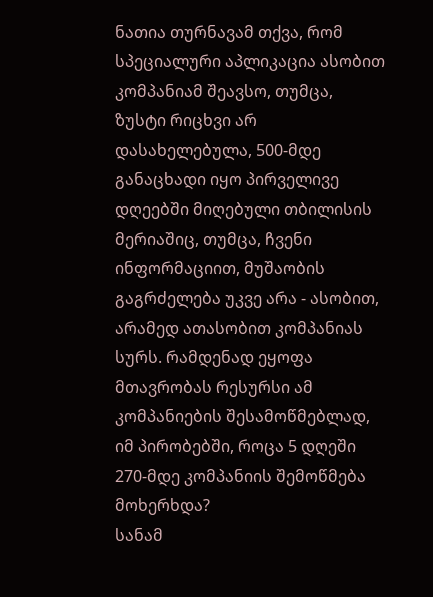ნათია თურნავამ თქვა, რომ სპეციალური აპლიკაცია ასობით კომპანიამ შეავსო, თუმცა, ზუსტი რიცხვი არ დასახელებულა, 500-მდე განაცხადი იყო პირველივე დღეებში მიღებული თბილისის მერიაშიც, თუმცა, ჩვენი ინფორმაციით, მუშაობის გაგრძელება უკვე არა - ასობით, არამედ ათასობით კომპანიას სურს. რამდენად ეყოფა მთავრობას რესურსი ამ კომპანიების შესამოწმებლად, იმ პირობებში, როცა 5 დღეში 270-მდე კომპანიის შემოწმება მოხერხდა?
სანამ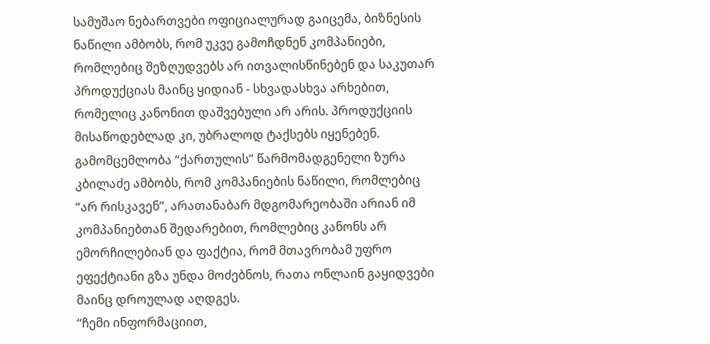სამუშაო ნებართვები ოფიციალურად გაიცემა, ბიზნესის ნაწილი ამბობს, რომ უკვე გამოჩდნენ კომპანიები, რომლებიც შეზღუდვებს არ ითვალისწინებენ და საკუთარ პროდუქციას მაინც ყიდიან - სხვადასხვა არხებით, რომელიც კანონით დაშვებული არ არის. პროდუქციის მისაწოდებლად კი, უბრალოდ ტაქსებს იყენებენ.
გამომცემლობა “ქართულის” წარმომადგენელი ზურა კბილაძე ამბობს, რომ კომპანიების ნაწილი, რომლებიც “არ რისკავენ”, არათანაბარ მდგომარეობაში არიან იმ კომპანიებთან შედარებით, რომლებიც კანონს არ ემორჩილებიან და ფაქტია, რომ მთავრობამ უფრო ეფექტიანი გზა უნდა მოძებნოს, რათა ონლაინ გაყიდვები მაინც დროულად აღდგეს.
“ჩემი ინფორმაციით,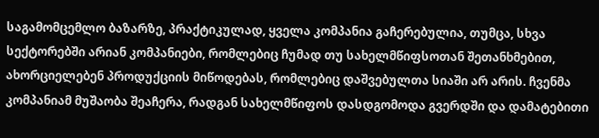საგამომცემლო ბაზარზე, პრაქტიკულად, ყველა კომპანია გაჩერებულია, თუმცა, სხვა სექტორებში არიან კომპანიები, რომლებიც ჩუმად თუ სახელმწიფსოთან შეთანხმებით, ახორციელებენ პროდუქციის მიწოდებას, რომლებიც დაშვებულთა სიაში არ არის. ჩვენმა კომპანიამ მუშაობა შეაჩერა, რადგან სახელმწიფოს დასდგომოდა გვერდში და დამატებითი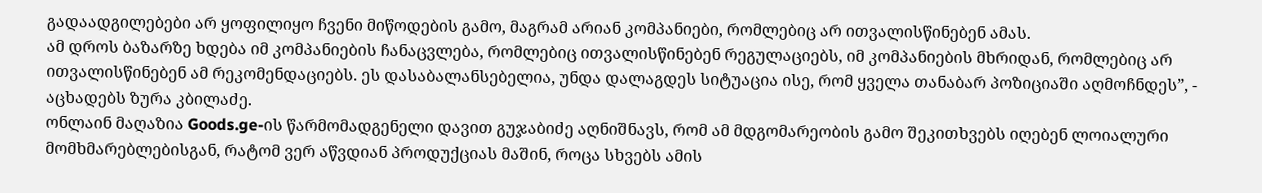გადაადგილებები არ ყოფილიყო ჩვენი მიწოდების გამო, მაგრამ არიან კომპანიები, რომლებიც არ ითვალისწინებენ ამას.
ამ დროს ბაზარზე ხდება იმ კომპანიების ჩანაცვლება, რომლებიც ითვალისწინებენ რეგულაციებს, იმ კომპანიების მხრიდან, რომლებიც არ ითვალისწინებენ ამ რეკომენდაციებს. ეს დასაბალანსებელია, უნდა დალაგდეს სიტუაცია ისე, რომ ყველა თანაბარ პოზიციაში აღმოჩნდეს”, - აცხადებს ზურა კბილაძე.
ონლაინ მაღაზია Goods.ge-ის წარმომადგენელი დავით გუჯაბიძე აღნიშნავს, რომ ამ მდგომარეობის გამო შეკითხვებს იღებენ ლოიალური მომხმარებლებისგან, რატომ ვერ აწვდიან პროდუქციას მაშინ, როცა სხვებს ამის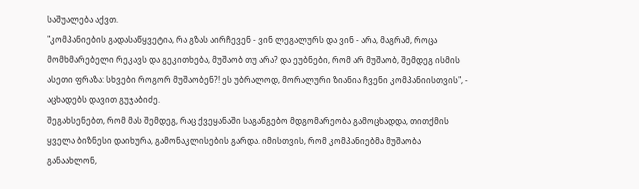საშუალება აქვთ.
"კომპანიების გადასაწყვეტია, რა გზას აირჩევენ - ვინ ლეგალურს და ვინ - არა, მაგრამ, როცა მომხმარებელი რეკავს და გეკითხება, მუშაობ თუ არა? და ეუბნები, რომ არ მუშაობ, შემდეგ ისმის ასეთი ფრაზა: სხვები როგორ მუშაობენ?! ეს უბრალოდ, მორალური ზიანია ჩვენი კომპანიისთვის", - აცხადებს დავით გუჯაბიძე.
შეგახსენებთ, რომ მას შემდეგ, რაც ქვეყანაში საგანგებო მდგომარეობა გამოცხადდა, თითქმის ყველა ბიზნესი დაიხურა, გამონაკლისების გარდა. იმისთვის, რომ კომპანიებმა მუშაობა განაახლონ,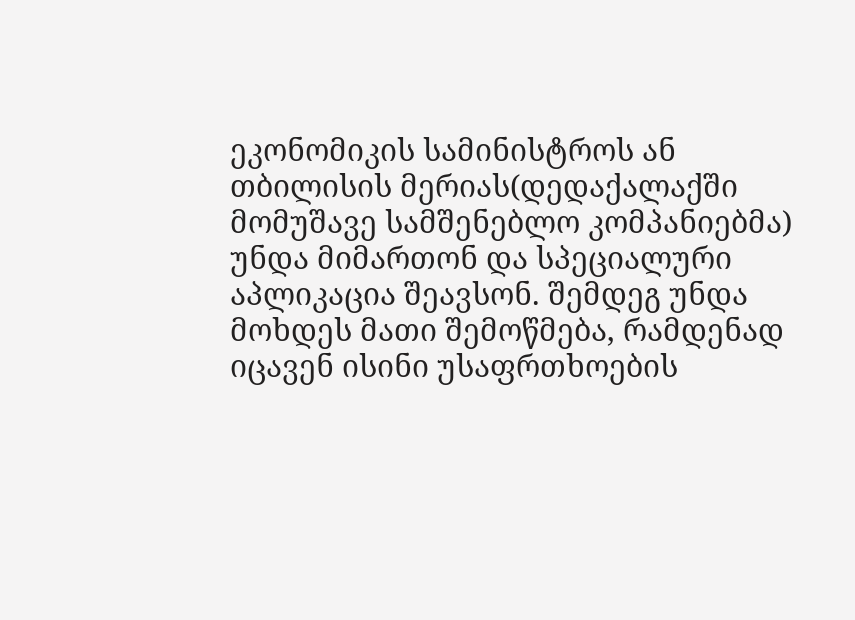ეკონომიკის სამინისტროს ან თბილისის მერიას(დედაქალაქში მომუშავე სამშენებლო კომპანიებმა) უნდა მიმართონ და სპეციალური აპლიკაცია შეავსონ. შემდეგ უნდა მოხდეს მათი შემოწმება, რამდენად იცავენ ისინი უსაფრთხოების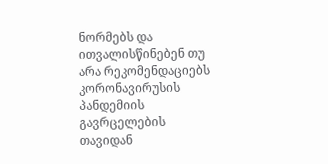ნორმებს და ითვალისწინებენ თუ არა რეკომენდაციებს კორონავირუსის პანდემიის გავრცელების თავიდან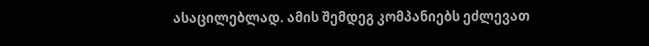ასაცილებლად. ამის შემდეგ კომპანიებს ეძლევათ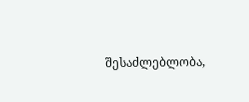შესაძლებლობა,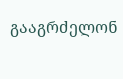გააგრძელონ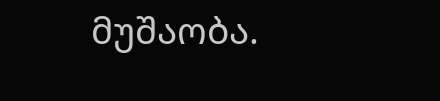მუშაობა.